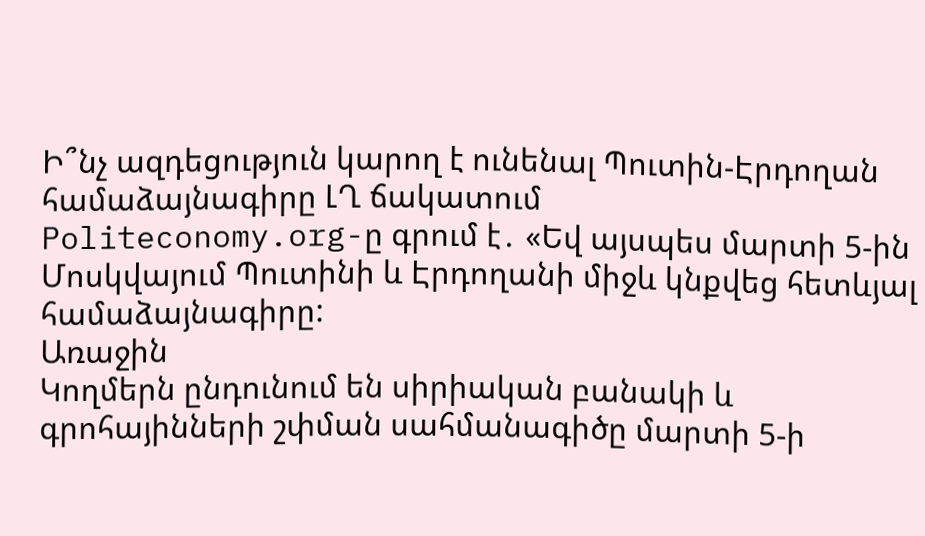Ի՞նչ ազդեցություն կարող է ունենալ Պուտին-Էրդողան համաձայնագիրը ԼՂ ճակատում
Politeconomy.org-ը գրում է․ «Եվ այսպես մարտի 5-ին Մոսկվայում Պուտինի և Էրդողանի միջև կնքվեց հետևյալ համաձայնագիրը:
Առաջին
Կողմերն ընդունում են սիրիական բանակի և գրոհայինների շփման սահմանագիծը մարտի 5-ի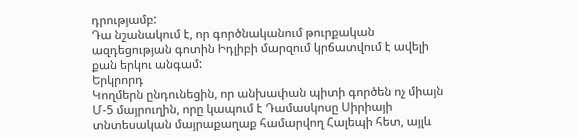դրությամբ:
Դա նշանակում է, որ գործնականում թուրքական ազդեցության գոտին Իդլիբի մարզում կրճատվում է ավելի քան երկու անգամ:
Երկրորդ
Կողմերն ընդունեցին, որ անխափան պիտի գործեն ոչ միայն Մ-5 մայրուղին, որը կապում է Դամասկոսը Սիրիայի տնտեսական մայրաքաղաք համարվող Հալեպի հետ, այլև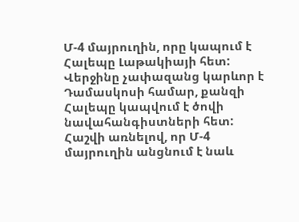Մ-4 մայրուղին, որը կապում է Հալեպը Լաթակիայի հետ: Վերջինը չափազանց կարևոր է Դամասկոսի համար, քանզի Հալեպը կապվում է ծովի նավահանգիստների հետ:
Հաշվի առնելով, որ Մ-4 մայրուղին անցնում է նաև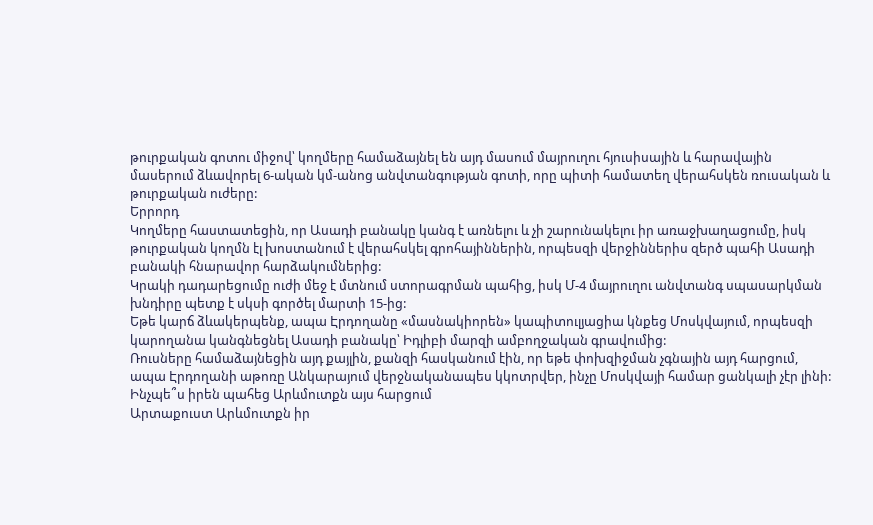թուրքական գոտու միջով՝ կողմերը համաձայնել են այդ մասում մայրուղու հյուսիսային և հարավային մասերում ձևավորել 6-ական կմ-անոց անվտանգության գոտի, որը պիտի համատեղ վերահսկեն ռուսական և թուրքական ուժերը:
Երրորդ
Կողմերը հաստատեցին, որ Ասադի բանակը կանգ է առնելու և չի շարունակելու իր առաջխաղացումը, իսկ թուրքական կողմն էլ խոստանում է վերահսկել գրոհայիններին, որպեսզի վերջիններիս զերծ պահի Ասադի բանակի հնարավոր հարձակումներից:
Կրակի դադարեցումը ուժի մեջ է մտնում ստորագրման պահից, իսկ Մ-4 մայրուղու անվտանգ սպասարկման խնդիրը պետք է սկսի գործել մարտի 15-ից:
Եթե կարճ ձևակերպենք, ապա Էրդողանը «մասնակիորեն» կապիտուլյացիա կնքեց Մոսկվայում, որպեսզի կարողանա կանգնեցնել Ասադի բանակը՝ Իդլիբի մարզի ամբողջական գրավումից:
Ռուսները համաձայնեցին այդ քայլին, քանզի հասկանում էին, որ եթե փոխզիջման չգնային այդ հարցում, ապա Էրդողանի աթոռը Անկարայում վերջնականապես կկոտրվեր, ինչը Մոսկվայի համար ցանկալի չէր լինի:
Ինչպե՞ս իրեն պահեց Արևմուտքն այս հարցում
Արտաքուստ Արևմուտքն իր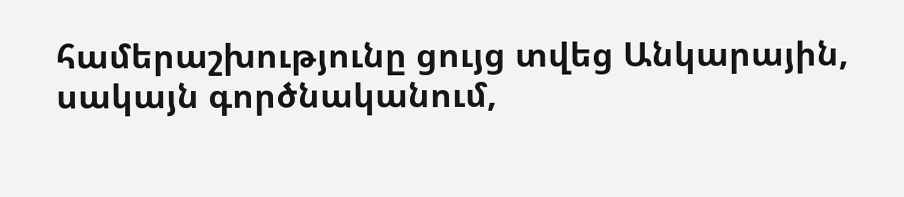համերաշխությունը ցույց տվեց Անկարային, սակայն գործնականում,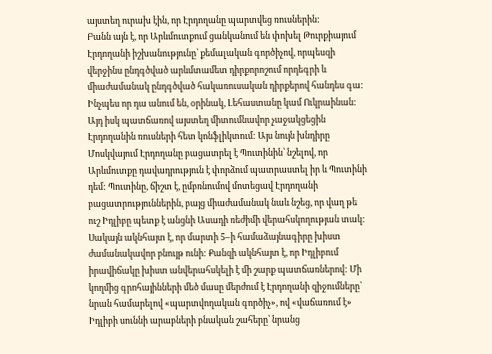այստեղ ուրախ էին, որ Էրդողանը պարտվեց ռուսներին:
Բանն այն է, որ Արևմուտքում ցանկանում են փոխել Թուրքիայում Էրդողանի իշխանությունը՝ քեմալական գործիչով, որպեսզի վերջինս ընդգծված արևմտամետ դիրքորոշում որդեգրի և միաժամանակ ընդգծված հակառուսական դիրքերով հանդես գա: Ինչպես որ դա անում են, օրինակ, Լեհաստանը կամ Ուկրաինան: Այդ իսկ պատճառով այստեղ միտումնավոր չաջակցեցին Էրդողանին ռուսների հետ կոնֆլիկտում: Այս նույն խնդիրը Մոսկվայում Էրդողանը բացատրել է Պուտինին՝ նշելով, որ Արևմուտքը դավադրություն է փորձում պատրաստել իր և Պուտինի դեմ: Պուտինը, ճիշտ է, ըմբռնումով մոտեցավ Էրդողանի բացատրություններին, բայց միաժամանակ նաև նշեց, որ վաղ թե ուշ Իդլիբը պետք է անցնի Ասադի ռեժիմի վերահսկողության տակ:
Սակայն ակնհայտ է, որ մարտի 5–ի համաձայնագիրը խիստ ժամանակավոր բնույթ ունի: Քանզի ակնհայտ է, որ Իդլիբում իրավիճակը խիստ անվերահսկելի է մի շարք պատճառներով: Մի կողմից գրոհայինների մեծ մասը մերժում է Էրդողանի զիջումները՝ նրան համարելով «պարտվողական գործիչ», ով «վաճառում է» Իդլիբի սուննի արաբների բնական շահերը՝ նրանց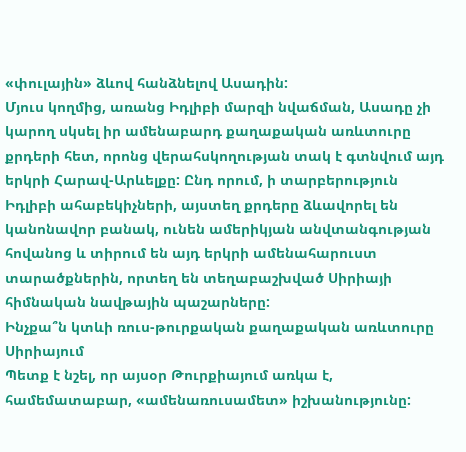«փուլային» ձևով հանձնելով Ասադին:
Մյուս կողմից, առանց Իդլիբի մարզի նվաճման, Ասադը չի կարող սկսել իր ամենաբարդ քաղաքական առևտուրը քրդերի հետ, որոնց վերահսկողության տակ է գտնվում այդ երկրի Հարավ-Արևելքը: Ընդ որում, ի տարբերություն Իդլիբի ահաբեկիչների, այստեղ քրդերը ձևավորել են կանոնավոր բանակ, ունեն ամերիկյան անվտանգության հովանոց և տիրում են այդ երկրի ամենահարուստ տարածքներին, որտեղ են տեղաբաշխված Սիրիայի հիմնական նավթային պաշարները:
Ինչքա՞ն կտևի ռուս-թուրքական քաղաքական առևտուրը Սիրիայում
Պետք է նշել, որ այսօր Թուրքիայում առկա է, համեմատաբար, «ամենառուսամետ» իշխանությունը: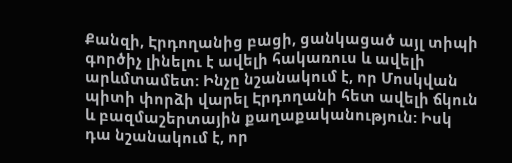Քանզի, Էրդողանից բացի, ցանկացած այլ տիպի գործիչ լինելու է ավելի հակառուս և ավելի արևմտամետ: Ինչը նշանակում է, որ Մոսկվան պիտի փորձի վարել Էրդողանի հետ ավելի ճկուն և բազմաշերտային քաղաքականություն: Իսկ դա նշանակում է, որ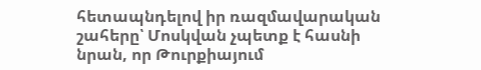հետապնդելով իր ռազմավարական շահերը՝ Մոսկվան չպետք է հասնի նրան, որ Թուրքիայում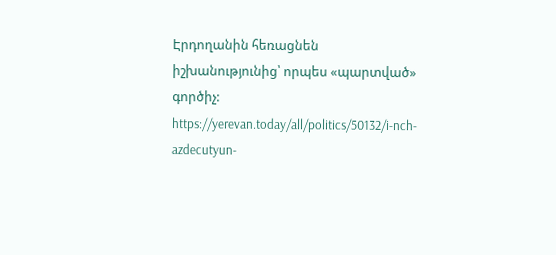Էրդողանին հեռացնեն իշխանությունից՝ որպես «պարտված» գործիչ:
https://yerevan.today/all/politics/50132/i-nch-azdecutyun-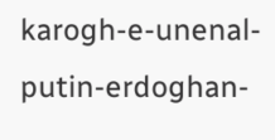karogh-e-unenal-putin-erdoghan-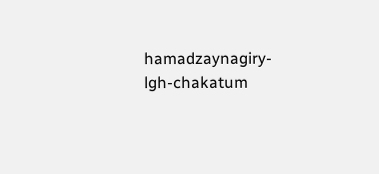hamadzaynagiry-lgh-chakatum